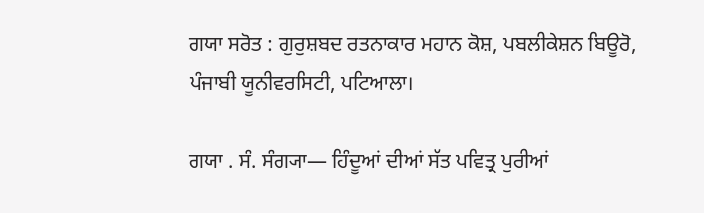ਗਯਾ ਸਰੋਤ : ਗੁਰੁਸ਼ਬਦ ਰਤਨਾਕਾਰ ਮਹਾਨ ਕੋਸ਼, ਪਬਲੀਕੇਸ਼ਨ ਬਿਊਰੋ, ਪੰਜਾਬੀ ਯੂਨੀਵਰਸਿਟੀ, ਪਟਿਆਲਾ।

ਗਯਾ . ਸੰ. ਸੰਗ੍ਯਾ— ਹਿੰਦੂਆਂ ਦੀਆਂ ਸੱਤ ਪਵਿਤ੍ਰ ਪੁਰੀਆਂ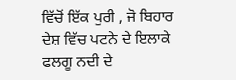ਵਿੱਚੋਂ ਇੱਕ ਪੁਰੀ , ਜੋ ਬਿਹਾਰ ਦੇਸ਼ ਵਿੱਚ ਪਟਨੇ ਦੇ ਇਲਾਕੇ ਫਲਗੂ ਨਦੀ ਦੇ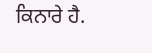ਕਿਨਾਰੇ ਹੈ.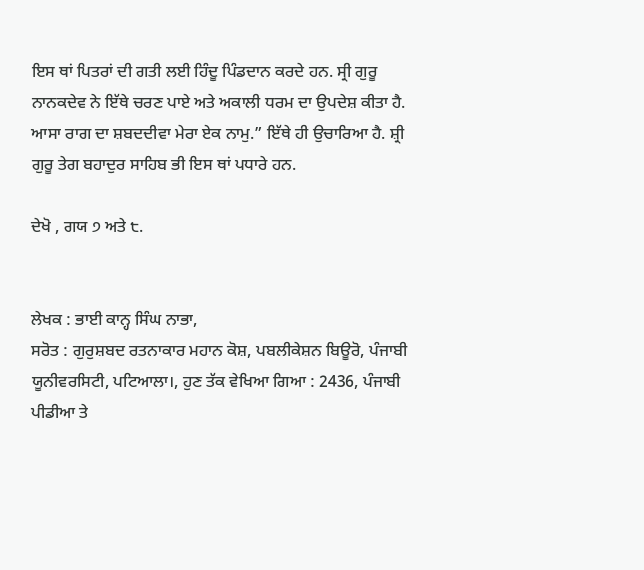ਇਸ ਥਾਂ ਪਿਤਰਾਂ ਦੀ ਗਤੀ ਲਈ ਹਿੰਦੂ ਪਿੰਡਦਾਨ ਕਰਦੇ ਹਨ. ਸ੍ਰੀ ਗੁਰੂ ਨਾਨਕਦੇਵ ਨੇ ਇੱਥੇ ਚਰਣ ਪਾਏ ਅਤੇ ਅਕਾਲੀ ਧਰਮ ਦਾ ਉਪਦੇਸ਼ ਕੀਤਾ ਹੈ. ਆਸਾ ਰਾਗ ਦਾ ਸ਼ਬਦਦੀਵਾ ਮੇਰਾ ਏਕ ਨਾਮੁ.” ਇੱਥੇ ਹੀ ਉਚਾਰਿਆ ਹੈ. ਸ਼੍ਰੀ ਗੁਰੂ ਤੇਗ ਬਹਾਦੁਰ ਸਾਹਿਬ ਭੀ ਇਸ ਥਾਂ ਪਧਾਰੇ ਹਨ.

ਦੇਖੋ , ਗਯ ੭ ਅਤੇ ੮.


ਲੇਖਕ : ਭਾਈ ਕਾਨ੍ਹ ਸਿੰਘ ਨਾਭਾ,
ਸਰੋਤ : ਗੁਰੁਸ਼ਬਦ ਰਤਨਾਕਾਰ ਮਹਾਨ ਕੋਸ਼, ਪਬਲੀਕੇਸ਼ਨ ਬਿਊਰੋ, ਪੰਜਾਬੀ ਯੂਨੀਵਰਸਿਟੀ, ਪਟਿਆਲਾ।, ਹੁਣ ਤੱਕ ਵੇਖਿਆ ਗਿਆ : 2436, ਪੰਜਾਬੀ ਪੀਡੀਆ ਤੇ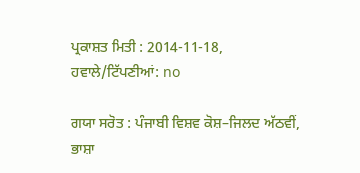ਪ੍ਰਕਾਸ਼ਤ ਮਿਤੀ : 2014-11-18, ਹਵਾਲੇ/ਟਿੱਪਣੀਆਂ: no

ਗਯਾ ਸਰੋਤ : ਪੰਜਾਬੀ ਵਿਸ਼ਵ ਕੋਸ਼–ਜਿਲਦ ਅੱਠਵੀਂ, ਭਾਸ਼ਾ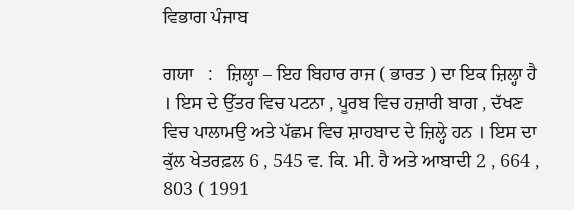ਵਿਭਾਗ ਪੰਜਾਬ

ਗਯਾ   :   ਜ਼ਿਲ੍ਹਾ – ਇਹ ਬਿਹਾਰ ਰਾਜ ( ਭਾਰਤ ) ਦਾ ਇਕ ਜ਼ਿਲ੍ਹਾ ਹੈ । ਇਸ ਦੇ ਉੱਤਰ ਵਿਚ ਪਟਨਾ , ਪੂਰਬ ਵਿਚ ਹਜ਼ਾਰੀ ਬਾਗ , ਦੱਖਣ ਵਿਚ ਪਾਲਾਮਉ ਅਤੇ ਪੱਛਮ ਵਿਚ ਸ਼ਾਹਬਾਦ ਦੇ ਜ਼ਿਲ੍ਹੇ ਹਨ । ਇਸ ਦਾ ਕੁੱਲ ਖੇਤਰਫ਼ਲ 6 , 545 ਵ. ਕਿ. ਮੀ. ਹੈ ਅਤੇ ਆਬਾਦੀ 2 , 664 , 803 ( 1991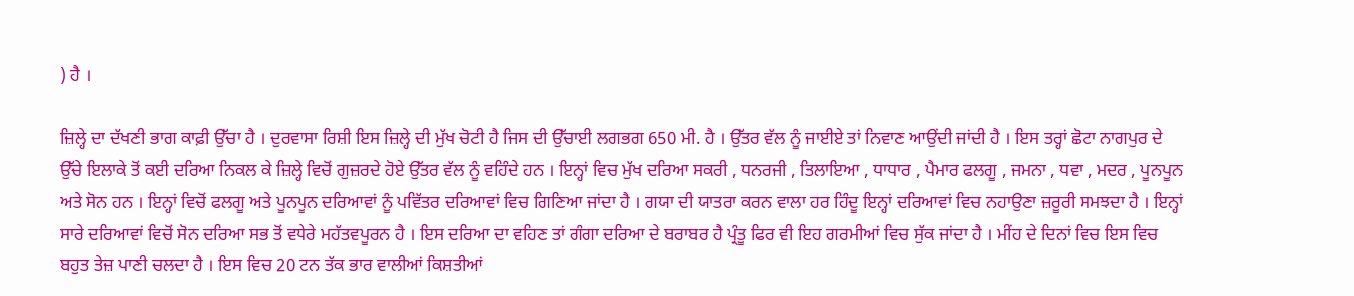) ਹੈ ।

ਜ਼ਿਲ੍ਹੇ ਦਾ ਦੱਖਣੀ ਭਾਗ ਕਾਫ਼ੀ ਉੱਚਾ ਹੈ । ਦੁਰਵਾਸਾ ਰਿਸ਼ੀ ਇਸ ਜ਼ਿਲ੍ਹੇ ਦੀ ਮੁੱਖ ਚੋਟੀ ਹੈ ਜਿਸ ਦੀ ਉੱਚਾਈ ਲਗਭਗ 650 ਮੀ. ਹੈ । ਉੱਤਰ ਵੱਲ ਨੂੰ ਜਾਈਏ ਤਾਂ ਨਿਵਾਣ ਆਉਂਦੀ ਜਾਂਦੀ ਹੈ । ਇਸ ਤਰ੍ਹਾਂ ਛੋਟਾ ਨਾਗਪੁਰ ਦੇ ਉੱਚੇ ਇਲਾਕੇ ਤੋਂ ਕਈ ਦਰਿਆ ਨਿਕਲ ਕੇ ਜ਼ਿਲ੍ਹੇ ਵਿਚੋਂ ਗੁਜ਼ਰਦੇ ਹੋਏ ਉੱਤਰ ਵੱਲ ਨੂੰ ਵਹਿੰਦੇ ਹਨ । ਇਨ੍ਹਾਂ ਵਿਚ ਮੁੱਖ ਦਰਿਆ ਸਕਰੀ , ਧਨਰਜੀ , ਤਿਲਾਇਆ , ਧਾਧਾਰ , ਪੈਮਾਰ ਫਲਗੂ , ਜਮਨਾ , ਧਵਾ , ਮਦਰ , ਪੂਨਪੂਨ ਅਤੇ ਸੋਨ ਹਨ । ਇਨ੍ਹਾਂ ਵਿਚੋਂ ਫਲਗੂ ਅਤੇ ਪੂਨਪੂਨ ਦਰਿਆਵਾਂ ਨੂੰ ਪਵਿੱਤਰ ਦਰਿਆਵਾਂ ਵਿਚ ਗਿਣਿਆ ਜਾਂਦਾ ਹੈ । ਗਯਾ ਦੀ ਯਾਤਰਾ ਕਰਨ ਵਾਲਾ ਹਰ ਹਿੰਦੂ ਇਨ੍ਹਾਂ ਦਰਿਆਵਾਂ ਵਿਚ ਨਹਾਉਣਾ ਜ਼ਰੂਰੀ ਸਮਝਦਾ ਹੈ । ਇਨ੍ਹਾਂ ਸਾਰੇ ਦਰਿਆਵਾਂ ਵਿਚੋਂ ਸੋਨ ਦਰਿਆ ਸਭ ਤੋਂ ਵਧੇਰੇ ਮਹੱਤਵਪੂਰਨ ਹੈ । ਇਸ ਦਰਿਆ ਦਾ ਵਹਿਣ ਤਾਂ ਗੰਗਾ ਦਰਿਆ ਦੇ ਬਰਾਬਰ ਹੈ ਪ੍ਰੰਤੂ ਫਿਰ ਵੀ ਇਹ ਗਰਮੀਆਂ ਵਿਚ ਸੁੱਕ ਜਾਂਦਾ ਹੈ । ਮੀਂਹ ਦੇ ਦਿਨਾਂ ਵਿਚ ਇਸ ਵਿਚ ਬਹੁਤ ਤੇਜ਼ ਪਾਣੀ ਚਲਦਾ ਹੈ । ਇਸ ਵਿਚ 20 ਟਨ ਤੱਕ ਭਾਰ ਵਾਲੀਆਂ ਕਿਸ਼ਤੀਆਂ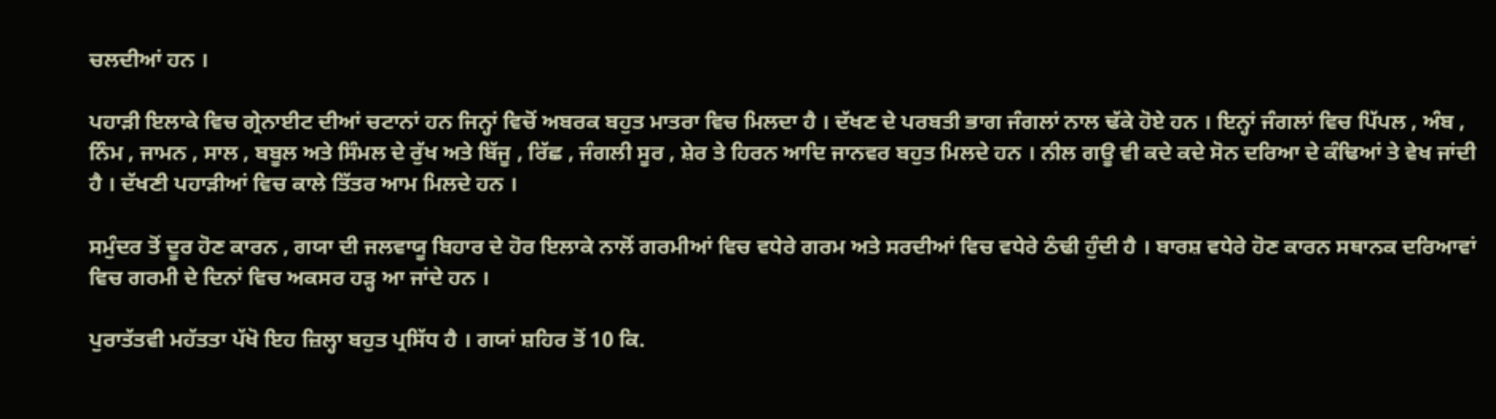ਚਲਦੀਆਂ ਹਨ ।

ਪਹਾੜੀ ਇਲਾਕੇ ਵਿਚ ਗ੍ਰੇਨਾਈਟ ਦੀਆਂ ਚਟਾਨਾਂ ਹਨ ਜਿਨ੍ਹਾਂ ਵਿਚੋਂ ਅਬਰਕ ਬਹੁਤ ਮਾਤਰਾ ਵਿਚ ਮਿਲਦਾ ਹੈ । ਦੱਖਣ ਦੇ ਪਰਬਤੀ ਭਾਗ ਜੰਗਲਾਂ ਨਾਲ ਢੱਕੇ ਹੋਏ ਹਨ । ਇਨ੍ਹਾਂ ਜੰਗਲਾਂ ਵਿਚ ਪਿੱਪਲ , ਅੰਬ , ਨਿੰਮ , ਜਾਮਨ , ਸਾਲ , ਬਬੂਲ ਅਤੇ ਸਿੰਮਲ ਦੇ ਰੁੱਖ ਅਤੇ ਬਿੱਜੂ , ਰਿੱਛ , ਜੰਗਲੀ ਸੂਰ , ਸ਼ੇਰ ਤੇ ਹਿਰਨ ਆਦਿ ਜਾਨਵਰ ਬਹੁਤ ਮਿਲਦੇ ਹਨ । ਨੀਲ ਗਊ ਵੀ ਕਦੇ ਕਦੇ ਸੋਨ ਦਰਿਆ ਦੇ ਕੰਢਿਆਂ ਤੇ ਵੇਖ ਜਾਂਦੀ ਹੈ । ਦੱਖਣੀ ਪਹਾੜੀਆਂ ਵਿਚ ਕਾਲੇ ਤਿੱਤਰ ਆਮ ਮਿਲਦੇ ਹਨ ।

ਸਮੁੰਦਰ ਤੋਂ ਦੂਰ ਹੋਣ ਕਾਰਨ , ਗਯਾ ਦੀ ਜਲਵਾਯੂ ਬਿਹਾਰ ਦੇ ਹੋਰ ਇਲਾਕੇ ਨਾਲੋਂ ਗਰਮੀਆਂ ਵਿਚ ਵਧੇਰੇ ਗਰਮ ਅਤੇ ਸਰਦੀਆਂ ਵਿਚ ਵਧੇਰੇ ਠੰਢੀ ਹੁੰਦੀ ਹੈ । ਬਾਰਸ਼ ਵਧੇਰੇ ਹੋਣ ਕਾਰਨ ਸਥਾਨਕ ਦਰਿਆਵਾਂ ਵਿਚ ਗਰਮੀ ਦੇ ਦਿਨਾਂ ਵਿਚ ਅਕਸਰ ਹੜ੍ਹ ਆ ਜਾਂਦੇ ਹਨ ।

ਪੁਰਾਤੱਤਵੀ ਮਹੱਤਤਾ ਪੱਖੋ ਇਹ ਜ਼ਿਲ੍ਹਾ ਬਹੁਤ ਪ੍ਰਸਿੱਧ ਹੈ । ਗਯਾਂ ਸ਼ਹਿਰ ਤੋਂ 10 ਕਿ.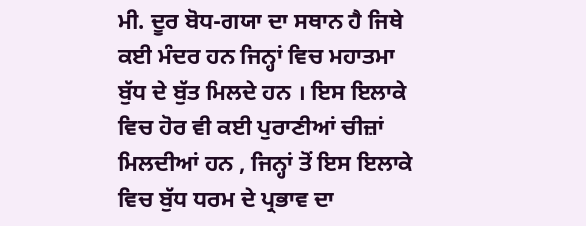ਮੀ. ਦੂਰ ਬੋਧ-ਗਯਾ ਦਾ ਸਥਾਨ ਹੈ ਜਿਥੇ ਕਈ ਮੰਦਰ ਹਨ ਜਿਨ੍ਹਾਂ ਵਿਚ ਮਹਾਤਮਾ ਬੁੱਧ ਦੇ ਬੁੱਤ ਮਿਲਦੇ ਹਨ । ਇਸ ਇਲਾਕੇ ਵਿਚ ਹੋਰ ਵੀ ਕਈ ਪੁਰਾਣੀਆਂ ਚੀਜ਼ਾਂ ਮਿਲਦੀਆਂ ਹਨ , ਜਿਨ੍ਹਾਂ ਤੋਂ ਇਸ ਇਲਾਕੇ ਵਿਚ ਬੁੱਧ ਧਰਮ ਦੇ ਪ੍ਰਭਾਵ ਦਾ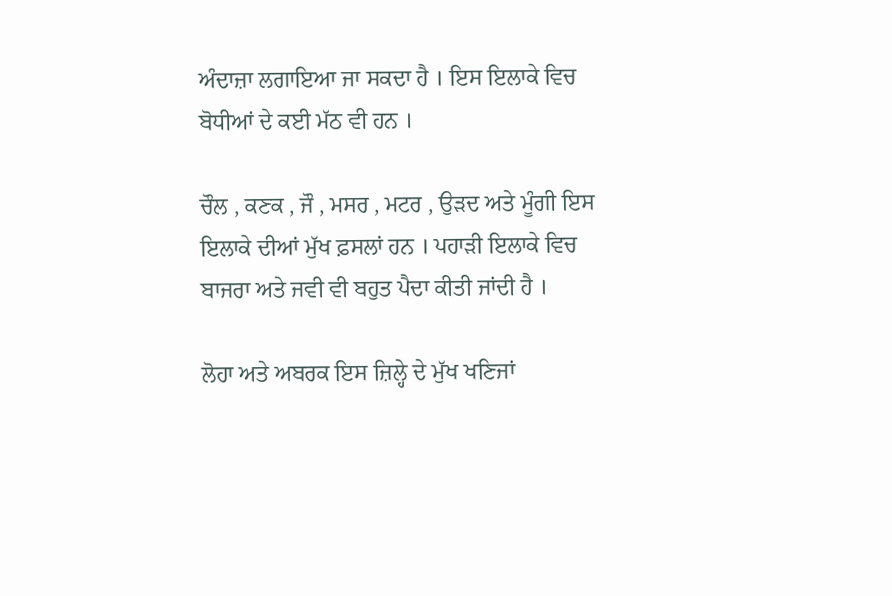ਅੰਦਾਜ਼ਾ ਲਗਾਇਆ ਜਾ ਸਕਦਾ ਹੈ । ਇਸ ਇਲਾਕੇ ਵਿਚ ਬੋਧੀਆਂ ਦੇ ਕਈ ਮੱਠ ਵੀ ਹਨ ।

ਚੌਲ , ਕਣਕ , ਜੌ , ਮਸਰ , ਮਟਰ , ਉੜਦ ਅਤੇ ਮੂੰਗੀ ਇਸ ਇਲਾਕੇ ਦੀਆਂ ਮੁੱਖ ਫ਼ਸਲਾਂ ਹਨ । ਪਹਾੜੀ ਇਲਾਕੇ ਵਿਚ ਬਾਜਰਾ ਅਤੇ ਜਵੀ ਵੀ ਬਹੁਤ ਪੈਦਾ ਕੀਤੀ ਜਾਂਦੀ ਹੈ ।

ਲੋਹਾ ਅਤੇ ਅਬਰਕ ਇਸ ਜ਼ਿਲ੍ਹੇ ਦੇ ਮੁੱਖ ਖਣਿਜਾਂ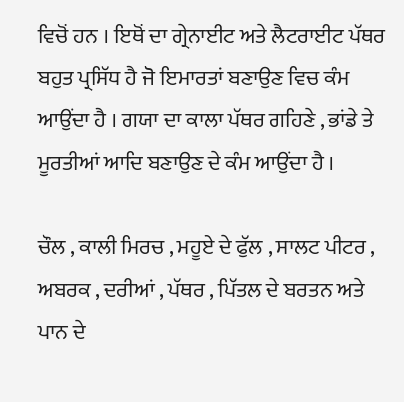ਵਿਚੋਂ ਹਨ । ਇਥੋਂ ਦਾ ਗ੍ਰੇਨਾਈਟ ਅਤੇ ਲੈਟਰਾਈਟ ਪੱਥਰ ਬਹੁਤ ਪ੍ਰਸਿੱਧ ਹੈ ਜੋ ਇਮਾਰਤਾਂ ਬਣਾਉਣ ਵਿਚ ਕੰਮ ਆਉਂਦਾ ਹੈ । ਗਯਾ ਦਾ ਕਾਲਾ ਪੱਥਰ ਗਹਿਣੇ , ਭਾਂਡੇ ਤੇ ਮੂਰਤੀਆਂ ਆਦਿ ਬਣਾਉਣ ਦੇ ਕੰਮ ਆਉਂਦਾ ਹੈ ।

ਚੌਲ , ਕਾਲੀ ਮਿਰਚ , ਮਹੂਏ ਦੇ ਫੁੱਲ , ਸਾਲਟ ਪੀਟਰ , ਅਬਰਕ , ਦਰੀਆਂ , ਪੱਥਰ , ਪਿੱਤਲ ਦੇ ਬਰਤਨ ਅਤੇ ਪਾਨ ਦੇ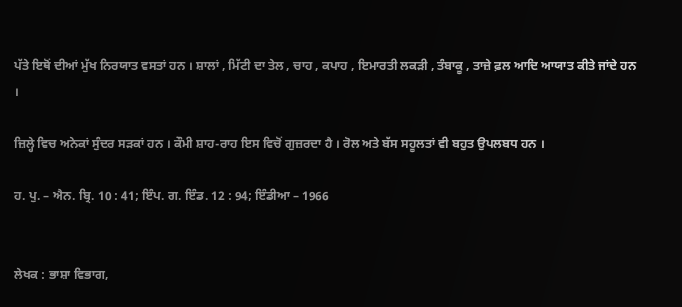ਪੱਤੇ ਇਥੋਂ ਦੀਆਂ ਮੁੱਖ ਨਿਰਯਾਤ ਵਸਤਾਂ ਹਨ । ਸ਼ਾਲਾਂ , ਮਿੱਟੀ ਦਾ ਤੇਲ , ਚਾਹ , ਕਪਾਹ , ਇਮਾਰਤੀ ਲਕੜੀ , ਤੰਬਾਕੂ , ਤਾਜ਼ੇ ਫ਼ਲ ਆਦਿ ਆਯਾਤ ਕੀਤੇ ਜਾਂਦੇ ਹਨ ।

ਜ਼ਿਲ੍ਹੇ ਵਿਚ ਅਨੇਕਾਂ ਸੁੰਦਰ ਸੜਕਾਂ ਹਨ । ਕੌਮੀ ਸ਼ਾਹ-ਰਾਹ ਇਸ ਵਿਚੋਂ ਗੁਜ਼ਰਦਾ ਹੈ । ਰੋਲ ਅਤੇ ਬੱਸ ਸਹੂਲਤਾਂ ਵੀ ਬਹੁਤ ਉਪਲਬਧ ਹਨ ।

ਹ. ਪੁ. – ਐਨ. ਬ੍ਰਿ. 10 : 41; ਇੰਪ. ਗ. ਇੰਡ. 12 : 94; ਇੰਡੀਆ – 1966


ਲੇਖਕ : ਭਾਸ਼ਾ ਵਿਭਾਗ,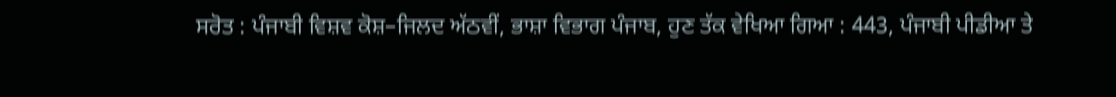ਸਰੋਤ : ਪੰਜਾਬੀ ਵਿਸ਼ਵ ਕੋਸ਼–ਜਿਲਦ ਅੱਠਵੀਂ, ਭਾਸ਼ਾ ਵਿਭਾਗ ਪੰਜਾਬ, ਹੁਣ ਤੱਕ ਵੇਖਿਆ ਗਿਆ : 443, ਪੰਜਾਬੀ ਪੀਡੀਆ ਤੇ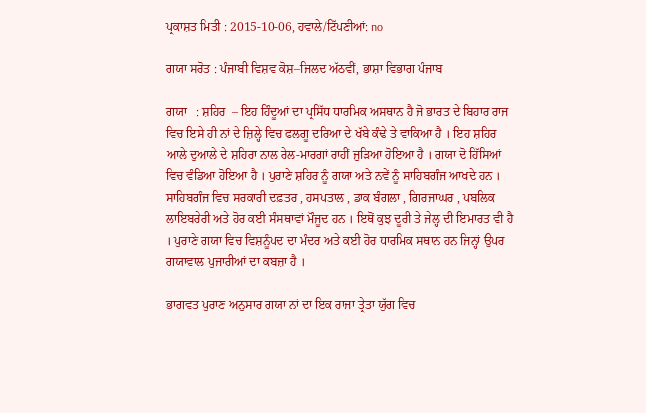ਪ੍ਰਕਾਸ਼ਤ ਮਿਤੀ : 2015-10-06, ਹਵਾਲੇ/ਟਿੱਪਣੀਆਂ: no

ਗਯਾ ਸਰੋਤ : ਪੰਜਾਬੀ ਵਿਸ਼ਵ ਕੋਸ਼–ਜਿਲਦ ਅੱਠਵੀਂ, ਭਾਸ਼ਾ ਵਿਭਾਗ ਪੰਜਾਬ

ਗਯਾ   : ਸ਼ਹਿਰ  – ਇਹ ਹਿੰਦੂਆਂ ਦਾ ਪ੍ਰਸਿੱਧ ਧਾਰਮਿਕ ਅਸਥਾਨ ਹੈ ਜੋ ਭਾਰਤ ਦੇ ਬਿਹਾਰ ਰਾਜ ਵਿਚ ਇਸੇ ਹੀ ਨਾਂ ਦੇ ਜ਼ਿਲ੍ਹੇ ਵਿਚ ਫਲਗੂ ਦਰਿਆ ਦੇ ਖੱਬੇ ਕੰਢੇ ਤੇ ਵਾਕਿਆ ਹੈ । ਇਹ ਸ਼ਹਿਰ ਆਲੇ ਦੁਆਲੇ ਦੇ ਸ਼ਹਿਰਾ ਨਾਲ ਰੇਲ-ਮਾਰਗਾਂ ਰਾਹੀਂ ਜੁੜਿਆ ਹੋਇਆ ਹੈ । ਗਯਾ ਦੋ ਹਿੱਸਿਆਂ ਵਿਚ ਵੰਡਿਆ ਹੋਇਆ ਹੈ । ਪੁਰਾਣੇ ਸ਼ਹਿਰ ਨੂੰ ਗਯਾ ਅਤੇ ਨਵੇਂ ਨੂੰ ਸਾਹਿਬਗੰਜ ਆਖਦੇ ਹਨ । ਸਾਹਿਬਗੰਜ ਵਿਚ ਸਰਕਾਰੀ ਦਫ਼ਤਰ , ਹਸਪਤਾਲ , ਡਾਕ ਬੰਗਲਾ , ਗਿਰਜਾਘਰ , ਪਬਲਿਕ ਲਾਇਬਰੇਰੀ ਅਤੇ ਹੋਰ ਕਈ ਸੰਸਥਾਵਾਂ ਮੌਜੂਦ ਹਨ । ਇਥੋਂ ਕੁਝ ਦੂਰੀ ਤੇ ਜੇਲ੍ਹ ਦੀ ਇਮਾਰਤ ਵੀ ਹੈ । ਪੁਰਾਣੇ ਗਯਾ ਵਿਚ ਵਿਸ਼ਨੂੰਪਦ ਦਾ ਮੰਦਰ ਅਤੇ ਕਈ ਹੋਰ ਧਾਰਮਿਕ ਸਥਾਨ ਹਨ ਜਿਨ੍ਹਾਂ ਉਪਰ ਗਯਾਵਾਲ ਪੁਜਾਰੀਆਂ ਦਾ ਕਬਜ਼ਾ ਹੈ ।

ਭਾਗਵਤ ਪੁਰਾਣ ਅਨੁਸਾਰ ਗਯਾ ਨਾਂ ਦਾ ਇਕ ਰਾਜਾ ਤ੍ਰੇਤਾ ਯੁੱਗ ਵਿਚ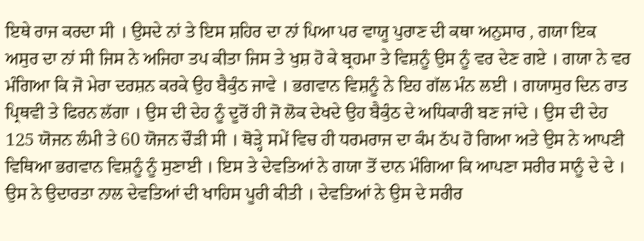ਇਥੇ ਰਾਜ ਕਰਦਾ ਸੀ । ਉਸਦੇ ਨਾਂ ਤੇ ਇਸ ਸ਼ਹਿਰ ਦਾ ਨਾਂ ਪਿਆ ਪਰ ਵਾਯੂ ਪੁਰਾਣ ਦੀ ਕਥਾ ਅਨੁਸਾਰ , ਗਯਾ ਇਕ ਅਸੁਰ ਦਾ ਨਾਂ ਸੀ ਜਿਸ ਨੇ ਅਜਿਹਾ ਤਪ ਕੀਤਾ ਜਿਸ ਤੇ ਖੁਸ਼ ਹੋ ਕੇ ਬ੍ਰਹਮਾ ਤੇ ਵਿਸ਼ਨੂੰ ਉਸ ਨੂੰ ਵਰ ਦੇਣ ਗਏ । ਗਯਾ ਨੇ ਵਰ ਮੰਗਿਆ ਕਿ ਜੋ ਮੇਰਾ ਦਰਸ਼ਨ ਕਰਕੇ ਉਹ ਬੈਕੁੰਠ ਜਾਵੇ । ਭਗਵਾਨ ਵਿਸ਼ਨੂੰ ਨੇ ਇਹ ਗੱਲ ਮੰਨ ਲਈ । ਗਯਾਸੁਰ ਦਿਨ ਰਾਤ ਪ੍ਰਿਥਵੀ ਤੇ ਫਿਰਨ ਲੱਗਾ । ਉਸ ਦੀ ਦੇਹ ਨੂੰ ਦੂਰੋਂ ਹੀ ਜੋ ਲੋਕ ਦੇਖਦੇ ਉਹ ਬੈਕੁੰਠ ਦੇ ਅਧਿਕਾਰੀ ਬਣ ਜਾਂਦੇ । ਉਸ ਦੀ ਦੇਹ 125 ਯੋਜਨ ਲੰਮੀ ਤੇ 60 ਯੋਜਨ ਚੌੜੀ ਸੀ । ਥੋੜ੍ਹੇ ਸਮੇਂ ਵਿਚ ਹੀ ਧਰਮਰਾਜ ਦਾ ਕੰਮ ਠੱਪ ਹੋ ਗਿਆ ਅਤੇ ਉਸ ਨੇ ਆਪਣੀ ਵਿਥਿਆ ਭਗਵਾਨ ਵਿਸ਼ਨੂੰ ਨੂੰ ਸੁਣਾਈ । ਇਸ ਤੇ ਦੇਵਤਿਆਂ ਨੇ ਗਯਾ ਤੋਂ ਦਾਨ ਮੰਗਿਆ ਕਿ ਆਪਣਾ ਸਰੀਰ ਸਾਨੂੰ ਦੇ ਦੇ । ਉਸ ਨੇ ਉਦਾਰਤਾ ਨਾਲ ਦੇਵਤਿਆਂ ਦੀ ਖਾਹਿਸ ਪੂਰੀ ਕੀਤੀ । ਦੇਵਤਿਆਂ ਨੇ ਉਸ ਦੇ ਸਰੀਰ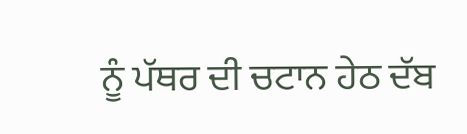ਨੂੰ ਪੱਥਰ ਦੀ ਚਟਾਨ ਹੇਠ ਦੱਬ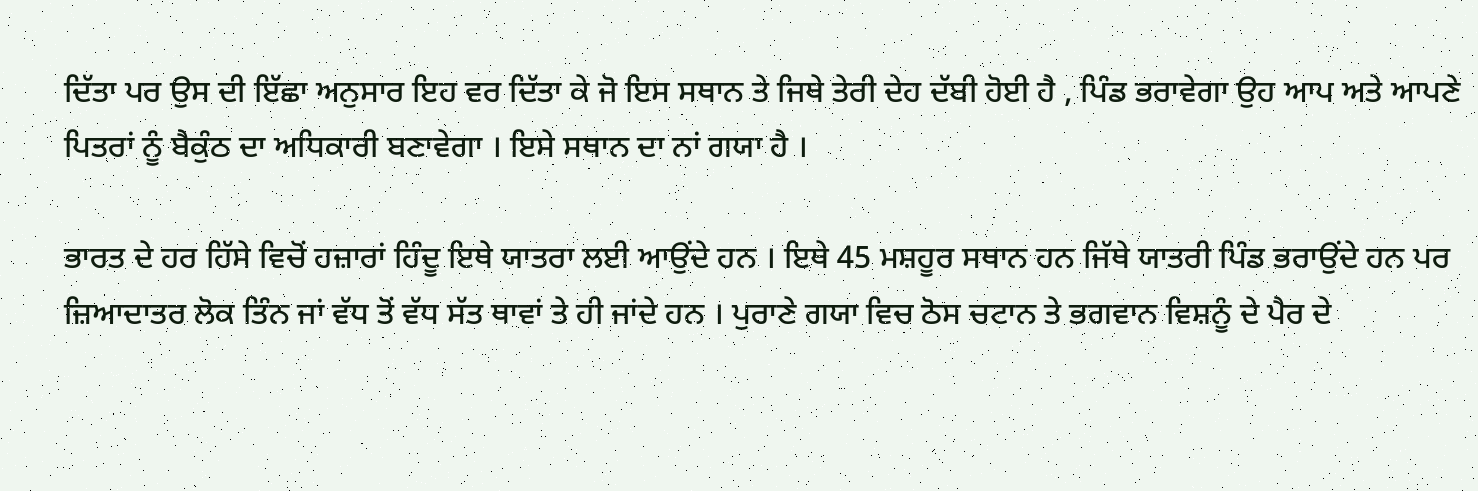ਦਿੱਤਾ ਪਰ ਉਸ ਦੀ ਇੱਛਾ ਅਨੁਸਾਰ ਇਹ ਵਰ ਦਿੱਤਾ ਕੇ ਜੋ ਇਸ ਸਥਾਨ ਤੇ ਜਿਥੇ ਤੇਰੀ ਦੇਹ ਦੱਬੀ ਹੋਈ ਹੈ , ਪਿੰਡ ਭਰਾਵੇਗਾ ਉਹ ਆਪ ਅਤੇ ਆਪਣੇ ਪਿਤਰਾਂ ਨੂੰ ਬੈਕੁੰਠ ਦਾ ਅਧਿਕਾਰੀ ਬਣਾਵੇਗਾ । ਇਸੇ ਸਥਾਨ ਦਾ ਨਾਂ ਗਯਾ ਹੈ ।

ਭਾਰਤ ਦੇ ਹਰ ਹਿੱਸੇ ਵਿਚੋਂ ਹਜ਼ਾਰਾਂ ਹਿੰਦੂ ਇਥੇ ਯਾਤਰਾ ਲਈ ਆਉਂਦੇ ਹਨ । ਇਥੇ 45 ਮਸ਼ਹੂਰ ਸਥਾਨ ਹਨ ਜਿੱਥੇ ਯਾਤਰੀ ਪਿੰਡ ਭਰਾਉਂਦੇ ਹਨ ਪਰ ਜ਼ਿਆਦਾਤਰ ਲੋਕ ਤਿੰਨ ਜਾਂ ਵੱਧ ਤੋਂ ਵੱਧ ਸੱਤ ਥਾਵਾਂ ਤੇ ਹੀ ਜਾਂਦੇ ਹਨ । ਪੁਰਾਣੇ ਗਯਾ ਵਿਚ ਠੋਸ ਚਟਾਨ ਤੇ ਭਗਵਾਨ ਵਿਸ਼ਨੂੰ ਦੇ ਪੈਰ ਦੇ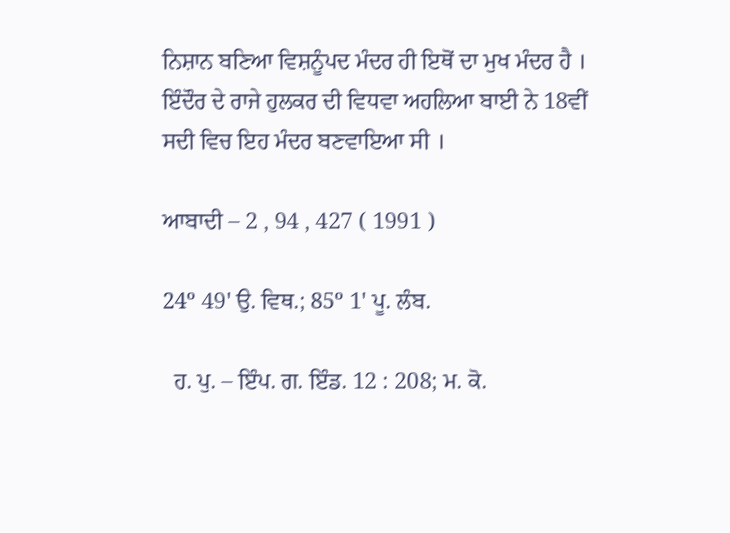ਨਿਸ਼ਾਨ ਬਣਿਆ ਵਿਸ਼ਨੂੰਪਦ ਮੰਦਰ ਹੀ ਇਥੋਂ ਦਾ ਮੁਖ ਮੰਦਰ ਹੈ । ਇੰਦੌਰ ਦੇ ਰਾਜੇ ਹੁਲਕਰ ਦੀ ਵਿਧਵਾ ਅਹਲਿਆ ਬਾਈ ਨੇ 18ਵੀਂ ਸਦੀ ਵਿਚ ਇਹ ਮੰਦਰ ਬਣਵਾਇਆ ਸੀ ।

ਆਬਾਦੀ – 2 , 94 , 427 ( 1991 )

24º 49' ਉ. ਵਿਥ.; 85º 1' ਪੂ. ਲੰਬ.

  ਹ. ਪੁ. – ਇੰਪ. ਗ. ਇੰਡ. 12 : 208; ਮ. ਕੋ.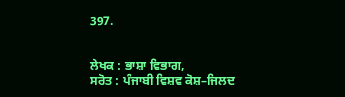397.


ਲੇਖਕ : ਭਾਸ਼ਾ ਵਿਭਾਗ,
ਸਰੋਤ : ਪੰਜਾਬੀ ਵਿਸ਼ਵ ਕੋਸ਼–ਜਿਲਦ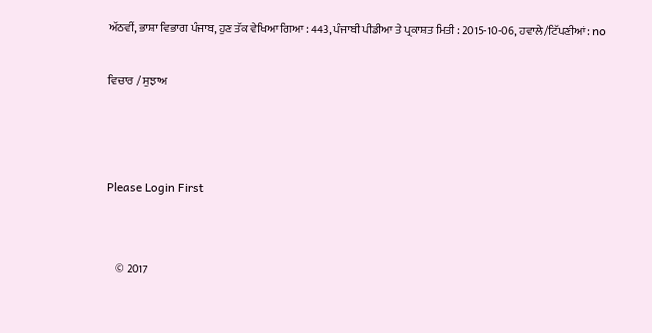ਅੱਠਵੀਂ, ਭਾਸ਼ਾ ਵਿਭਾਗ ਪੰਜਾਬ, ਹੁਣ ਤੱਕ ਵੇਖਿਆ ਗਿਆ : 443, ਪੰਜਾਬੀ ਪੀਡੀਆ ਤੇ ਪ੍ਰਕਾਸ਼ਤ ਮਿਤੀ : 2015-10-06, ਹਵਾਲੇ/ਟਿੱਪਣੀਆਂ: no

ਵਿਚਾਰ / ਸੁਝਾਅ



Please Login First


    © 2017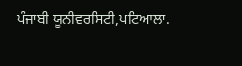ਪੰਜਾਬੀ ਯੂਨੀਵਰਸਿਟੀ,ਪਟਿਆਲਾ.